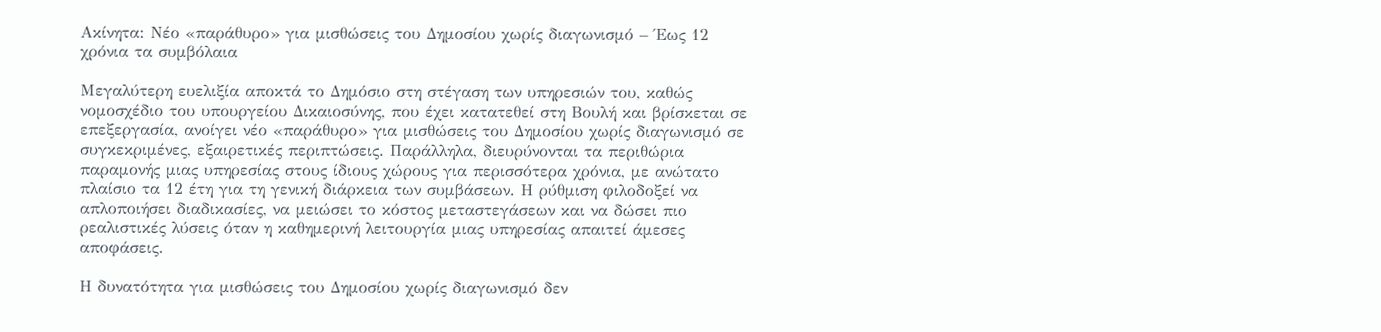Ακίνητα: Νέο «παράθυρο» για μισθώσεις του Δημοσίου χωρίς διαγωνισμό – Έως 12 χρόνια τα συμβόλαια

Μεγαλύτερη ευελιξία αποκτά το Δημόσιο στη στέγαση των υπηρεσιών του, καθώς νομοσχέδιο του υπουργείου Δικαιοσύνης, που έχει κατατεθεί στη Βουλή και βρίσκεται σε επεξεργασία, ανοίγει νέο «παράθυρο» για μισθώσεις του Δημοσίου χωρίς διαγωνισμό σε συγκεκριμένες, εξαιρετικές περιπτώσεις. Παράλληλα, διευρύνονται τα περιθώρια παραμονής μιας υπηρεσίας στους ίδιους χώρους για περισσότερα χρόνια, με ανώτατο πλαίσιο τα 12 έτη για τη γενική διάρκεια των συμβάσεων. Η ρύθμιση φιλοδοξεί να απλοποιήσει διαδικασίες, να μειώσει το κόστος μεταστεγάσεων και να δώσει πιο ρεαλιστικές λύσεις όταν η καθημερινή λειτουργία μιας υπηρεσίας απαιτεί άμεσες αποφάσεις.

Η δυνατότητα για μισθώσεις του Δημοσίου χωρίς διαγωνισμό δεν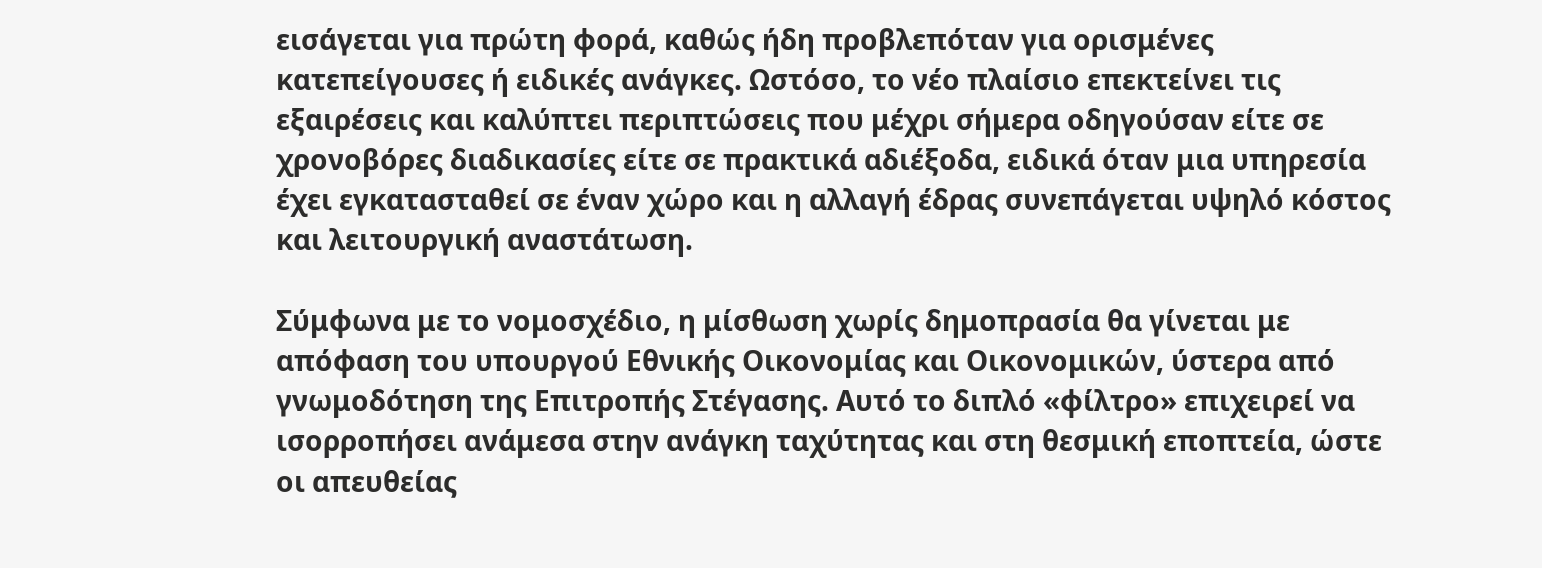εισάγεται για πρώτη φορά, καθώς ήδη προβλεπόταν για ορισμένες κατεπείγουσες ή ειδικές ανάγκες. Ωστόσο, το νέο πλαίσιο επεκτείνει τις εξαιρέσεις και καλύπτει περιπτώσεις που μέχρι σήμερα οδηγούσαν είτε σε χρονοβόρες διαδικασίες είτε σε πρακτικά αδιέξοδα, ειδικά όταν μια υπηρεσία έχει εγκατασταθεί σε έναν χώρο και η αλλαγή έδρας συνεπάγεται υψηλό κόστος και λειτουργική αναστάτωση.

Σύμφωνα με το νομοσχέδιο, η μίσθωση χωρίς δημοπρασία θα γίνεται με απόφαση του υπουργού Εθνικής Οικονομίας και Οικονομικών, ύστερα από γνωμοδότηση της Επιτροπής Στέγασης. Αυτό το διπλό «φίλτρο» επιχειρεί να ισορροπήσει ανάμεσα στην ανάγκη ταχύτητας και στη θεσμική εποπτεία, ώστε οι απευθείας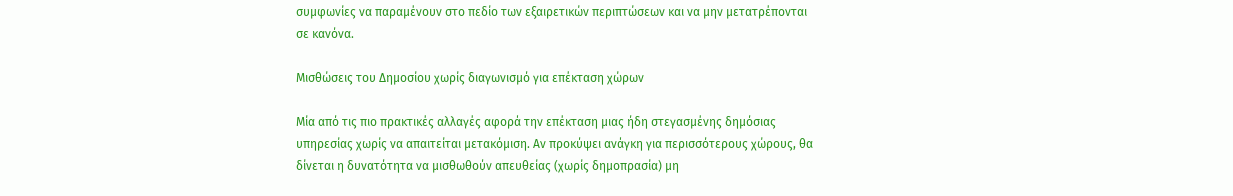συμφωνίες να παραμένουν στο πεδίο των εξαιρετικών περιπτώσεων και να μην μετατρέπονται σε κανόνα.

Μισθώσεις του Δημοσίου χωρίς διαγωνισμό για επέκταση χώρων

Μία από τις πιο πρακτικές αλλαγές αφορά την επέκταση μιας ήδη στεγασμένης δημόσιας υπηρεσίας χωρίς να απαιτείται μετακόμιση. Αν προκύψει ανάγκη για περισσότερους χώρους, θα δίνεται η δυνατότητα να μισθωθούν απευθείας (χωρίς δημοπρασία) μη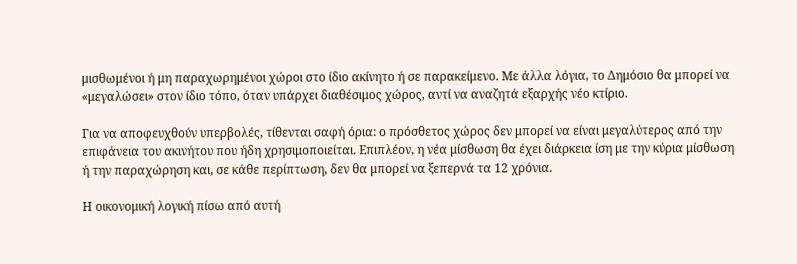μισθωμένοι ή μη παραχωρημένοι χώροι στο ίδιο ακίνητο ή σε παρακείμενο. Με άλλα λόγια, το Δημόσιο θα μπορεί να «μεγαλώσει» στον ίδιο τόπο, όταν υπάρχει διαθέσιμος χώρος, αντί να αναζητά εξαρχής νέο κτίριο.

Για να αποφευχθούν υπερβολές, τίθενται σαφή όρια: ο πρόσθετος χώρος δεν μπορεί να είναι μεγαλύτερος από την επιφάνεια του ακινήτου που ήδη χρησιμοποιείται. Επιπλέον, η νέα μίσθωση θα έχει διάρκεια ίση με την κύρια μίσθωση ή την παραχώρηση και, σε κάθε περίπτωση, δεν θα μπορεί να ξεπερνά τα 12 χρόνια.

Η οικονομική λογική πίσω από αυτή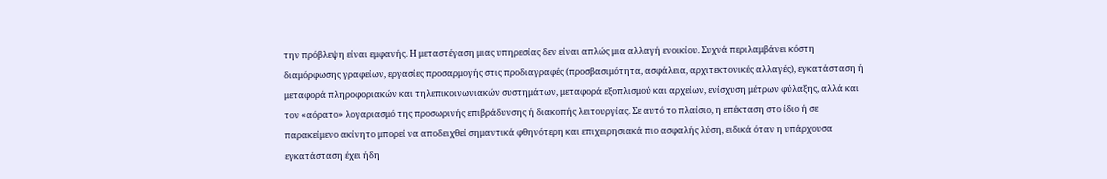την πρόβλεψη είναι εμφανής. Η μεταστέγαση μιας υπηρεσίας δεν είναι απλώς μια αλλαγή ενοικίου. Συχνά περιλαμβάνει κόστη διαμόρφωσης γραφείων, εργασίες προσαρμογής στις προδιαγραφές (προσβασιμότητα, ασφάλεια, αρχιτεκτονικές αλλαγές), εγκατάσταση ή μεταφορά πληροφοριακών και τηλεπικοινωνιακών συστημάτων, μεταφορά εξοπλισμού και αρχείων, ενίσχυση μέτρων φύλαξης, αλλά και τον «αόρατο» λογαριασμό της προσωρινής επιβράδυνσης ή διακοπής λειτουργίας. Σε αυτό το πλαίσιο, η επέκταση στο ίδιο ή σε παρακείμενο ακίνητο μπορεί να αποδειχθεί σημαντικά φθηνότερη και επιχειρησιακά πιο ασφαλής λύση, ειδικά όταν η υπάρχουσα εγκατάσταση έχει ήδη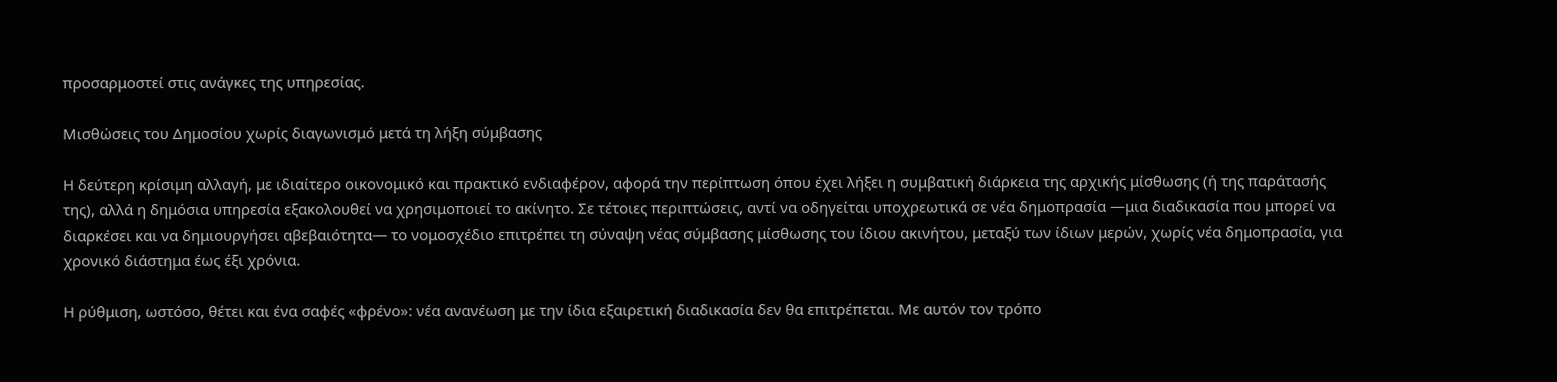προσαρμοστεί στις ανάγκες της υπηρεσίας.

Μισθώσεις του Δημοσίου χωρίς διαγωνισμό μετά τη λήξη σύμβασης

Η δεύτερη κρίσιμη αλλαγή, με ιδιαίτερο οικονομικό και πρακτικό ενδιαφέρον, αφορά την περίπτωση όπου έχει λήξει η συμβατική διάρκεια της αρχικής μίσθωσης (ή της παράτασής της), αλλά η δημόσια υπηρεσία εξακολουθεί να χρησιμοποιεί το ακίνητο. Σε τέτοιες περιπτώσεις, αντί να οδηγείται υποχρεωτικά σε νέα δημοπρασία —μια διαδικασία που μπορεί να διαρκέσει και να δημιουργήσει αβεβαιότητα— το νομοσχέδιο επιτρέπει τη σύναψη νέας σύμβασης μίσθωσης του ίδιου ακινήτου, μεταξύ των ίδιων μερών, χωρίς νέα δημοπρασία, για χρονικό διάστημα έως έξι χρόνια.

Η ρύθμιση, ωστόσο, θέτει και ένα σαφές «φρένο»: νέα ανανέωση με την ίδια εξαιρετική διαδικασία δεν θα επιτρέπεται. Με αυτόν τον τρόπο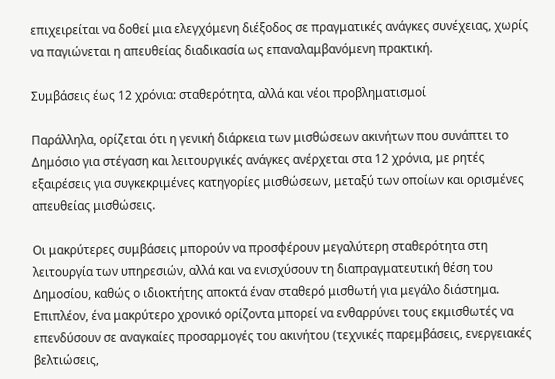επιχειρείται να δοθεί μια ελεγχόμενη διέξοδος σε πραγματικές ανάγκες συνέχειας, χωρίς να παγιώνεται η απευθείας διαδικασία ως επαναλαμβανόμενη πρακτική.

Συμβάσεις έως 12 χρόνια: σταθερότητα, αλλά και νέοι προβληματισμοί

Παράλληλα, ορίζεται ότι η γενική διάρκεια των μισθώσεων ακινήτων που συνάπτει το Δημόσιο για στέγαση και λειτουργικές ανάγκες ανέρχεται στα 12 χρόνια, με ρητές εξαιρέσεις για συγκεκριμένες κατηγορίες μισθώσεων, μεταξύ των οποίων και ορισμένες απευθείας μισθώσεις.

Οι μακρύτερες συμβάσεις μπορούν να προσφέρουν μεγαλύτερη σταθερότητα στη λειτουργία των υπηρεσιών, αλλά και να ενισχύσουν τη διαπραγματευτική θέση του Δημοσίου, καθώς ο ιδιοκτήτης αποκτά έναν σταθερό μισθωτή για μεγάλο διάστημα. Επιπλέον, ένα μακρύτερο χρονικό ορίζοντα μπορεί να ενθαρρύνει τους εκμισθωτές να επενδύσουν σε αναγκαίες προσαρμογές του ακινήτου (τεχνικές παρεμβάσεις, ενεργειακές βελτιώσεις,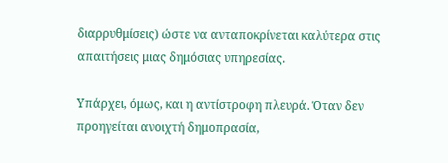διαρρυθμίσεις) ώστε να ανταποκρίνεται καλύτερα στις απαιτήσεις μιας δημόσιας υπηρεσίας.

Υπάρχει, όμως, και η αντίστροφη πλευρά. Όταν δεν προηγείται ανοιχτή δημοπρασία,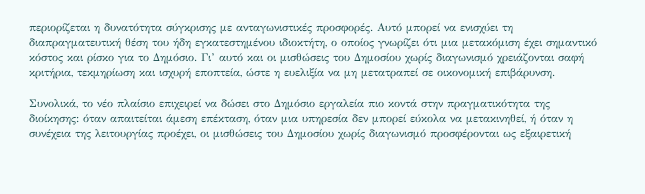περιορίζεται η δυνατότητα σύγκρισης με ανταγωνιστικές προσφορές. Αυτό μπορεί να ενισχύει τη διαπραγματευτική θέση του ήδη εγκατεστημένου ιδιοκτήτη, ο οποίος γνωρίζει ότι μια μετακόμιση έχει σημαντικό κόστος και ρίσκο για το Δημόσιο. Γι’ αυτό και οι μισθώσεις του Δημοσίου χωρίς διαγωνισμό χρειάζονται σαφή κριτήρια, τεκμηρίωση και ισχυρή εποπτεία, ώστε η ευελιξία να μη μετατραπεί σε οικονομική επιβάρυνση.

Συνολικά, το νέο πλαίσιο επιχειρεί να δώσει στο Δημόσιο εργαλεία πιο κοντά στην πραγματικότητα της διοίκησης: όταν απαιτείται άμεση επέκταση, όταν μια υπηρεσία δεν μπορεί εύκολα να μετακινηθεί, ή όταν η συνέχεια της λειτουργίας προέχει, οι μισθώσεις του Δημοσίου χωρίς διαγωνισμό προσφέρονται ως εξαιρετική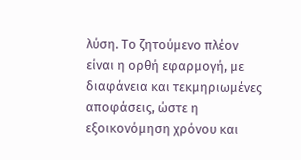λύση. Το ζητούμενο πλέον είναι η ορθή εφαρμογή, με διαφάνεια και τεκμηριωμένες αποφάσεις, ώστε η εξοικονόμηση χρόνου και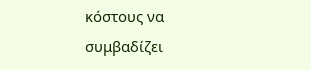κόστους να συμβαδίζει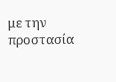με την προστασία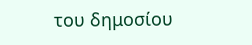του δημοσίου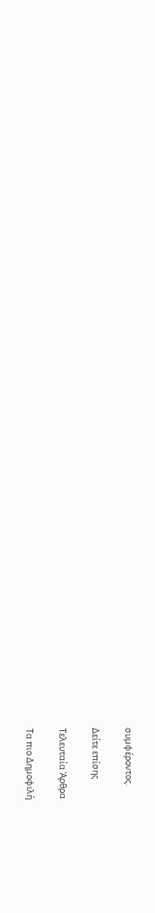συμφέροντος.

Δείτε επίσης

Τελευταία Άρθρα

Τα πιο Δημοφιλή